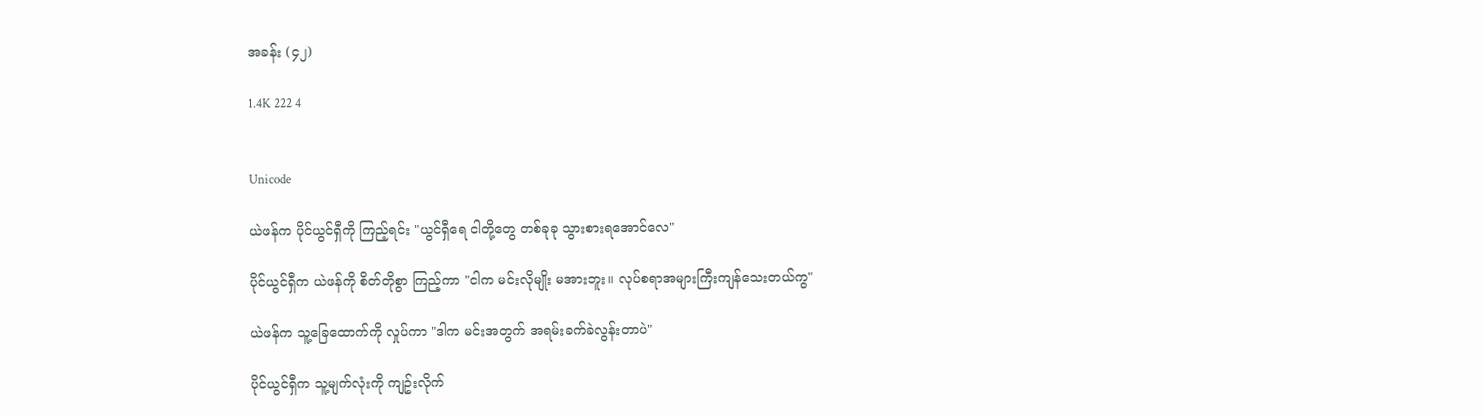အခန်း (၄၂)

1.4K 222 4


Unicode

ယဲဖန်က ပိုင်ယွင်ရှီကို ကြည့်ရင်း "ယွင်ရှီရေ ငါတို့တွေ တစ်ခုခု သွားစားရအောင်လေ"

ပိုင်ယွင်ရှီက ယဲဖန်ကို စိတ်တိုစွာ ကြည့်ကာ "ငါက မင်းလိုမျိုး မအားဘူး။ လုပ်စရာအများကြီးကျန်သေးတယ်ကွ"

ယဲဖန်က သူ့ခြေထောက်ကို လှုပ်ကာ "ဒါက မင်းအတွက် အရမ်းခက်ခဲလွန်းတာပဲ"

ပိုင်ယွင်ရှီက သူ့မျက်လုံးကို ကျဥ်းလိုက်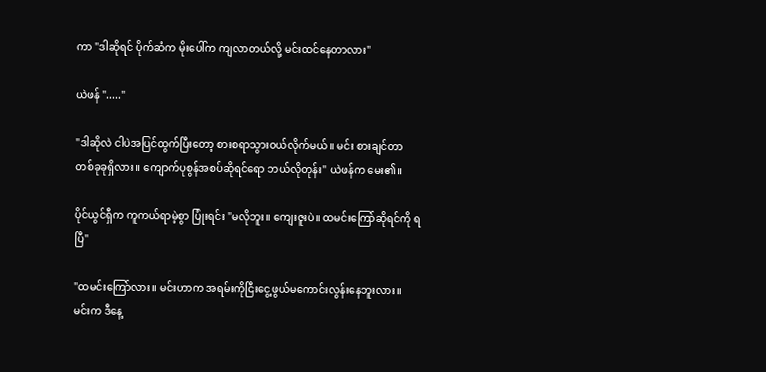ကာ "ဒါဆိုရင် ပိုက်ဆံက မိုးပေါ်က ကျလာတယ်လို့ မင်းထင်နေတာလား"

ယဲဖန် "....."

"ဒါဆိုလဲ ငါပဲအပြင်ထွက်ပြီးတော့ စားစရာသွားဝယ်လိုက်မယ်။ မင်း စားချင်တာ တစ်ခုခုရှိလား။ ကျောက်ပုစွန်အစပ်ဆိုရင်ရော ဘယ်လိုတုန်း" ယဲဖန်က မေး၏။

ပိုင်ယွင်ရှီက ကူကယ်ရာမဲ့စွာ ပြုံးရင်း "မလိုဘူး။ ကျေးဇူးပဲ။ ထမင်းကြော်ဆိုရင်ကို ရပြီ"

"ထမင်းကြော်လား။ မင်းဟာက အရမ်းကိုငြီးငွေ့ဖွယ်မကောင်းလွန်းနေဘူးလား။ မင်းက ဒီနေ့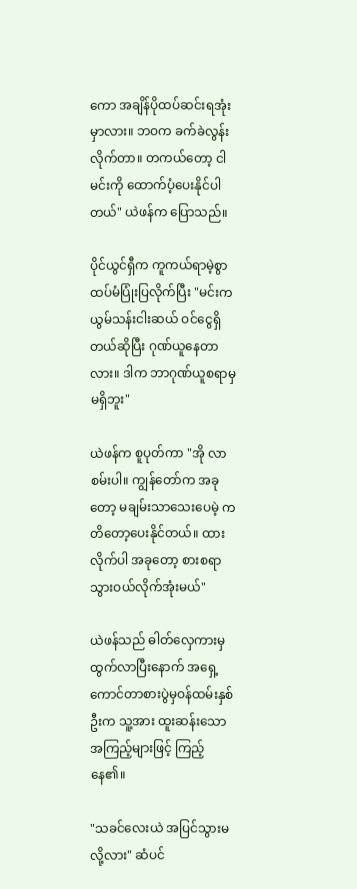ကော အချိန်ပိုထပ်ဆင်းရအုံးမှာလား။ ဘဝက ခက်ခဲလွန်းလိုက်တာ။ တကယ်တော့ ငါ မင်းကို ထောက်ပံ့ပေးနိုင်ပါတယ်" ယဲဖန်က ပြောသည်။

ပိုင်ယွင်ရှီက ကူကယ်ရာမဲ့စွာ ထပ်မံပြုံးပြလိုက်ပြီး "မင်းက ယွမ်သန်းငါးဆယ် ဝင်ငွေရှိတယ်ဆိုပြီး ဂုဏ်ယူနေတာလား။ ဒါက ဘာဂုဏ်ယူစရာမှမရှိဘူး"

ယဲဖန်က စူပုတ်ကာ "အို လာစမ်းပါ။ ကျွန်တော်က အခုတော့ မချမ်းသာသေးပေမဲ့ ကတိတော့ပေးနိုင်တယ်။ ထားလိုက်ပါ အခုတော့ စားစရာသွားဝယ်လိုက်အုံးမယ်"

ယဲဖန်သည် ဓါတ်လှေကားမှ ထွက်လာပြီးနောက် အရှေ့ကောင်တာစားပွဲမှဝန်ထမ်းနှစ်ဦးက သူ့အား ထူးဆန်းသောအကြည့်များဖြင့် ကြည့်နေ၏။

"သခင်လေးယဲ အပြင်သွားမလို့လား" ဆံပင်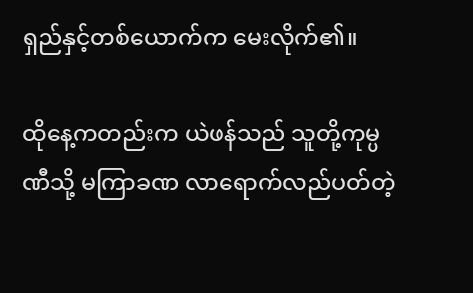ရှည်နှင့်တစ်ယောက်က မေးလိုက်၏။

ထိုနေ့ကတည်းက ယဲဖန်သည် သူတို့ကုမ္ပဏီသို့ မကြာခဏ လာရောက်လည်ပတ်တဲ့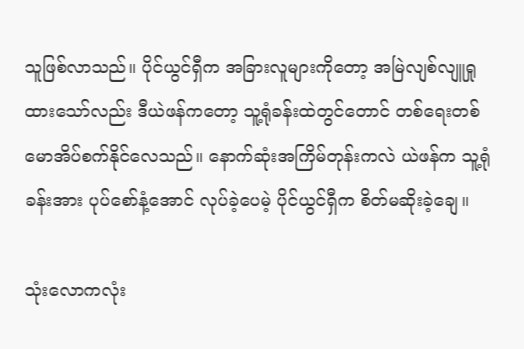သူဖြစ်လာသည်။ ပိုင်ယွင်ရှီက အခြားလူများကိုတော့ အမြဲလျစ်လျူရှုထားသော်လည်း ဒီယဲဖန်ကတော့ သူ့ရုံခန်းထဲတွင်တောင် တစ်ရေးတစ်မောအိပ်စက်နိုင်လေသည်။ နောက်ဆုံးအကြိမ်တုန်းကလဲ ယဲဖန်က သူ့ရုံခန်းအား ပုပ်စော်နံ့အောင် လုပ်ခဲ့ပေမဲ့ ပိုင်ယွင်ရှီက စိတ်မဆိုးခဲ့ချေ။

သုံးလောကလုံး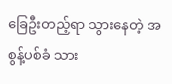ခြေဦးတည့်ရာ သွားနေတဲ့ အစွန့်ပစ်ခံ သား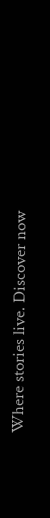Where stories live. Discover now